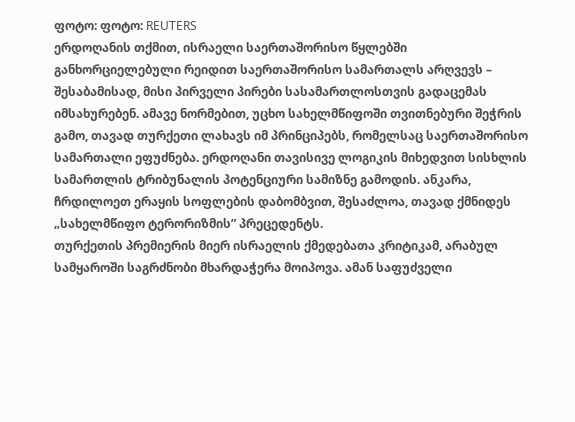ფოტო: ფოტო: REUTERS
ერდოღანის თქმით, ისრაელი საერთაშორისო წყლებში განხორციელებული რეიდით საერთაშორისო სამართალს არღვევს – შესაბამისად, მისი პირველი პირები სასამართლოსთვის გადაცემას იმსახურებენ. ამავე ნორმებით, უცხო სახელმწიფოში თვითნებური შეჭრის გამო, თავად თურქეთი ლახავს იმ პრინციპებს, რომელსაც საერთაშორისო სამართალი ეფუძნება. ერდოღანი თავისივე ლოგიკის მიხედვით სისხლის სამართლის ტრიბუნალის პოტენციური სამიზნე გამოდის. ანკარა, ჩრდილოეთ ერაყის სოფლების დაბომბვით, შესაძლოა, თავად ქმნიდეს „სახელმწიფო ტერორიზმის” პრეცედენტს.
თურქეთის პრემიერის მიერ ისრაელის ქმედებათა კრიტიკამ, არაბულ სამყაროში საგრძნობი მხარდაჭერა მოიპოვა. ამან საფუძველი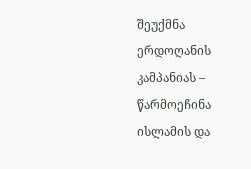შეუქმნა ერდოღანის კამპანიას – წარმოეჩინა ისლამის და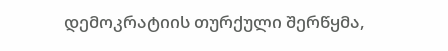დემოკრატიის თურქული შერწყმა,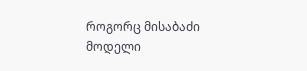როგორც მისაბაძი მოდელი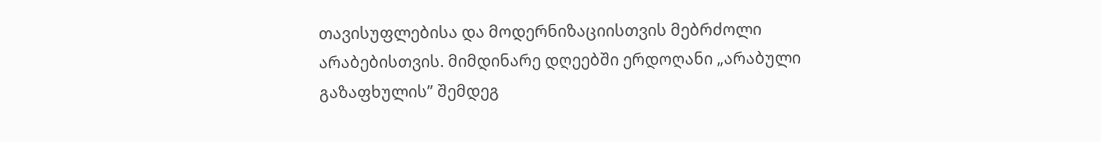თავისუფლებისა და მოდერნიზაციისთვის მებრძოლი არაბებისთვის. მიმდინარე დღეებში ერდოღანი „არაბული გაზაფხულის” შემდეგ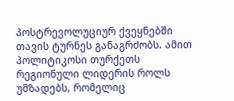პოსტრევოლუციურ ქვეყნებში თავის ტურნეს განაგრძობს. ამით პოლიტიკოსი თურქეთს რეგიონული ლიდერის როლს უმზადებს, რომელიც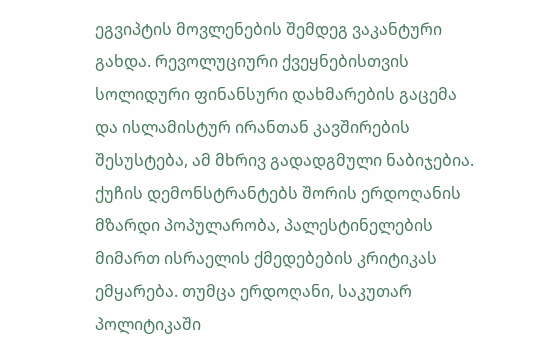ეგვიპტის მოვლენების შემდეგ ვაკანტური გახდა. რევოლუციური ქვეყნებისთვის სოლიდური ფინანსური დახმარების გაცემა და ისლამისტურ ირანთან კავშირების შესუსტება, ამ მხრივ გადადგმული ნაბიჯებია. ქუჩის დემონსტრანტებს შორის ერდოღანის მზარდი პოპულარობა, პალესტინელების მიმართ ისრაელის ქმედებების კრიტიკას ემყარება. თუმცა ერდოღანი, საკუთარ პოლიტიკაში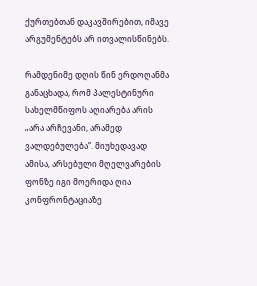ქურთებთან დაკავშირებით, იმავე არგუმენტებს არ ითვალისწინებს.

რამდენიმე დღის წინ ერდოღანმა განაცხადა, რომ პალესტინური სახელმწიფოს აღიარება არის „არა არჩევანი, არამედ ვალდებულება”. მიუხედავად ამისა, არსებული მღელვარების ფონზე იგი მოერიდა ღია კონფრონტაციაზე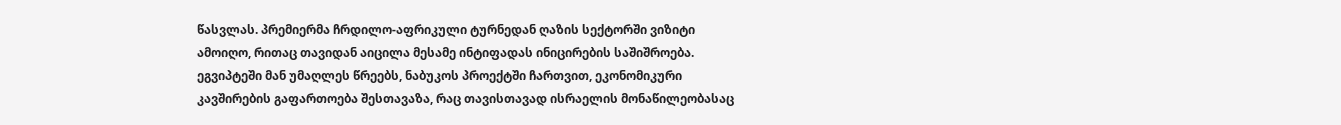წასვლას. პრემიერმა ჩრდილო-აფრიკული ტურნედან ღაზის სექტორში ვიზიტი ამოიღო, რითაც თავიდან აიცილა მესამე ინტიფადას ინიცირების საშიშროება. ეგვიპტეში მან უმაღლეს წრეებს, ნაბუკოს პროექტში ჩართვით, ეკონომიკური კავშირების გაფართოება შესთავაზა, რაც თავისთავად ისრაელის მონაწილეობასაც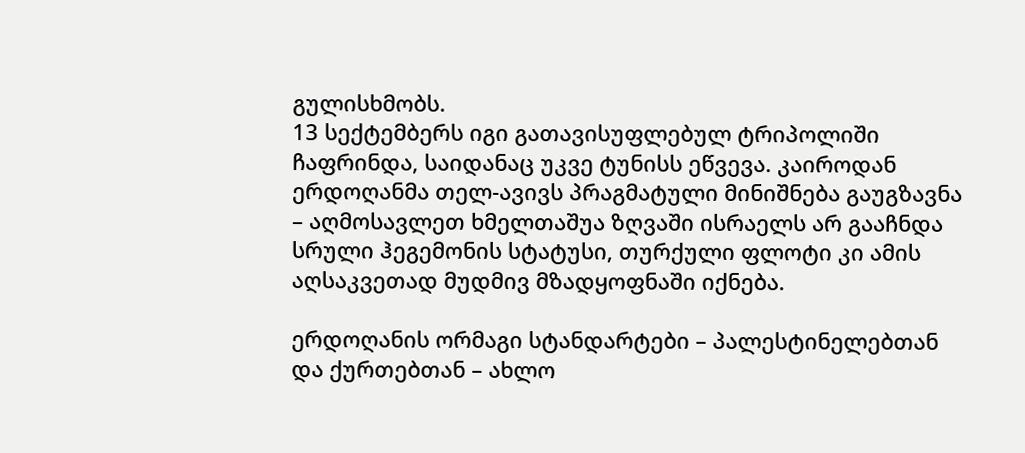გულისხმობს.
13 სექტემბერს იგი გათავისუფლებულ ტრიპოლიში ჩაფრინდა, საიდანაც უკვე ტუნისს ეწვევა. კაიროდან ერდოღანმა თელ-ავივს პრაგმატული მინიშნება გაუგზავნა – აღმოსავლეთ ხმელთაშუა ზღვაში ისრაელს არ გააჩნდა სრული ჰეგემონის სტატუსი, თურქული ფლოტი კი ამის აღსაკვეთად მუდმივ მზადყოფნაში იქნება.

ერდოღანის ორმაგი სტანდარტები – პალესტინელებთან და ქურთებთან – ახლო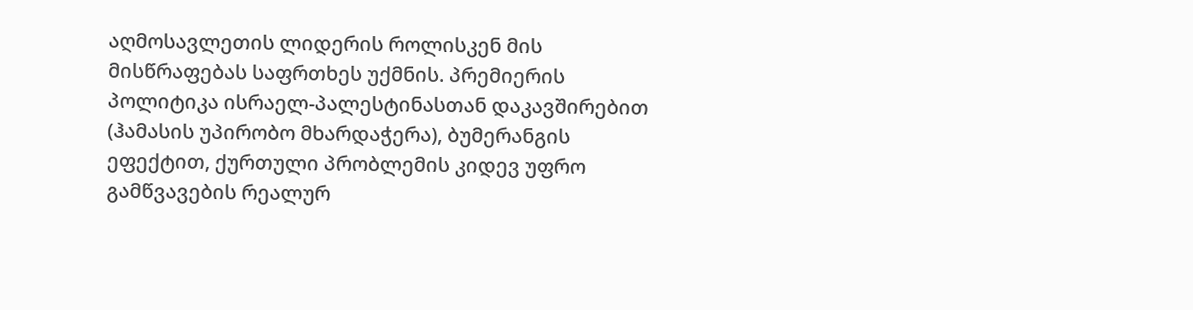აღმოსავლეთის ლიდერის როლისკენ მის მისწრაფებას საფრთხეს უქმნის. პრემიერის პოლიტიკა ისრაელ-პალესტინასთან დაკავშირებით (ჰამასის უპირობო მხარდაჭერა), ბუმერანგის ეფექტით, ქურთული პრობლემის კიდევ უფრო გამწვავების რეალურ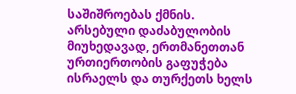საშიშროებას ქმნის.
არსებული დაძაბულობის მიუხედავად, ერთმანეთთან ურთიერთობის გაფუჭება ისრაელს და თურქეთს ხელს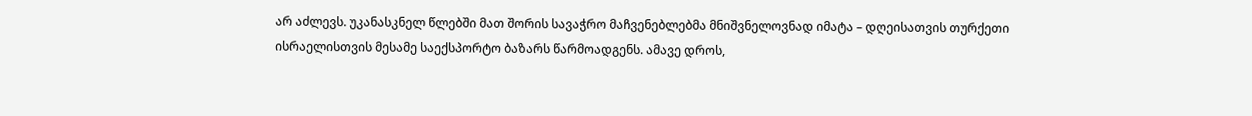არ აძლევს. უკანასკნელ წლებში მათ შორის სავაჭრო მაჩვენებლებმა მნიშვნელოვნად იმატა – დღეისათვის თურქეთი ისრაელისთვის მესამე საექსპორტო ბაზარს წარმოადგენს. ამავე დროს,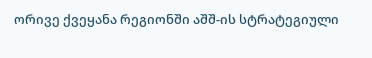ორივე ქვეყანა რეგიონში აშშ-ის სტრატეგიული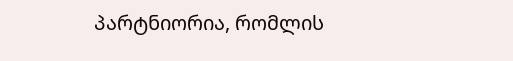პარტნიორია, რომლის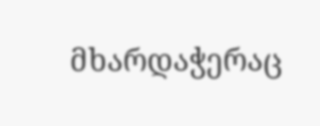მხარდაჭერაც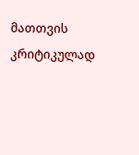მათთვის კრიტიკულად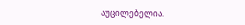აუცილებელია.